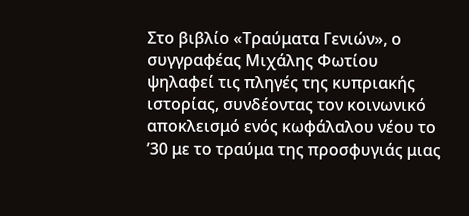Στο βιβλίο «Τραύματα Γενιών», ο συγγραφέας Μιχάλης Φωτίου ψηλαφεί τις πληγές της κυπριακής ιστορίας, συνδέοντας τον κοινωνικό αποκλεισμό ενός κωφάλαλου νέου το ’30 με το τραύμα της προσφυγιάς μιας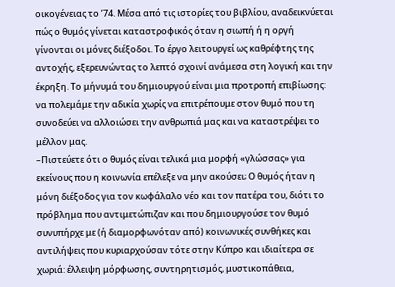οικογένειας το ’74. Μέσα από τις ιστορίες του βιβλίου, αναδεικνύεται πώς ο θυμός γίνεται καταστροφικός όταν η σιωπή ή η οργή γίνονται οι μόνες διέξοδοι. Το έργο λειτουργεί ως καθρέφτης της αντοχής, εξερευνώντας το λεπτό σχοινί ανάμεσα στη λογική και την έκρηξη. Το μήνυμά του δημιουργού είναι μια προτροπή επιβίωσης: να πολεμάμε την αδικία χωρίς να επιτρέπουμε στον θυμό που τη συνοδεύει να αλλοιώσει την ανθρωπιά μας και να καταστρέψει το μέλλον μας.
–Πιστεύετε ότι ο θυμός είναι τελικά μια μορφή «γλώσσας» για εκείνους που η κοινωνία επέλεξε να μην ακούσει; Ο θυμός ήταν η μόνη διέξοδος για τον κωφάλαλο νέο και τον πατέρα του, διότι το πρόβλημα που αντιμετώπιζαν και που δημιουργούσε τον θυμό συνυπήρχε με (ή διαμορφωνόταν από) κοινωνικές συνθήκες και αντιλήψεις που κυριαρχούσαν τότε στην Κύπρο και ιδιαίτερα σε χωριά: έλλειψη μόρφωσης, συντηρητισμός, μυστικοπάθεια,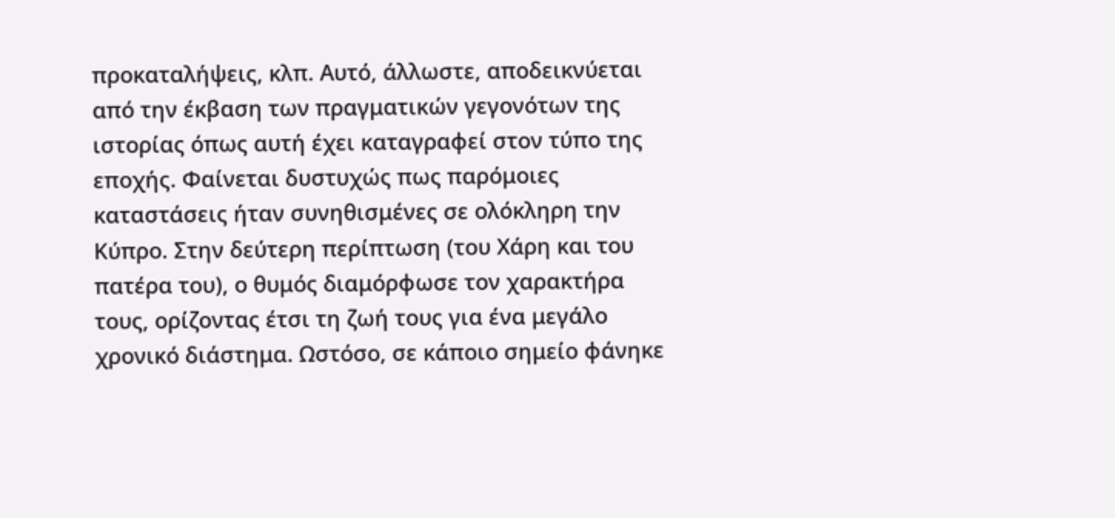προκαταλήψεις, κλπ. Αυτό, άλλωστε, αποδεικνύεται από την έκβαση των πραγματικών γεγονότων της ιστορίας όπως αυτή έχει καταγραφεί στον τύπο της εποχής. Φαίνεται δυστυχώς πως παρόμοιες καταστάσεις ήταν συνηθισμένες σε ολόκληρη την Κύπρο. Στην δεύτερη περίπτωση (του Χάρη και του πατέρα του), ο θυμός διαμόρφωσε τον χαρακτήρα τους, ορίζοντας έτσι τη ζωή τους για ένα μεγάλο χρονικό διάστημα. Ωστόσο, σε κάποιο σημείο φάνηκε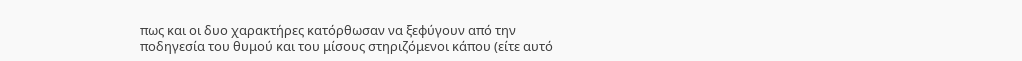πως και οι δυο χαρακτήρες κατόρθωσαν να ξεφύγουν από την ποδηγεσία του θυμού και του μίσους στηριζόμενοι κάπου (είτε αυτό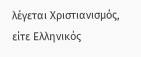λέγεται Χριστιανισμός, είτε Ελληνικός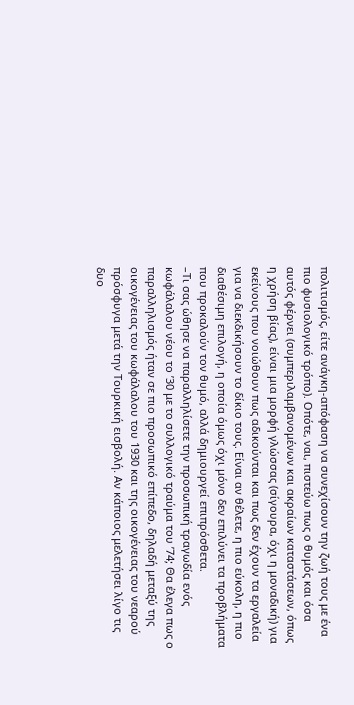πολιτισμός, είτε ανάγκη-απόφαση να συνεχίσουν την ζωή τους με ένα πιο φυσιολογικό τρόπο). Οπότε, ναι, πιστεύω πως ο θυμός και όσα αυτός φέρνει (συμπεριλαμβανομένων και ακραίων καταστάσεων, όπως η χρήση βίας), είναι μια μορφή γλώσσας (σίγουρα, όχι η μοναδική) για εκείνους που νοιώθουν πως αδικούνται και πως δεν έχουν τα εργαλεία για να διεκδικήσουν το δίκιο τους. Είναι αν θέλετε, η πιο εύκολη, η πιο διαθέσιμη επιλογή, η οποία όμως όχι μόνο δεν επιλύνει τα προβλήματα που προκαλούν τον θυμό, αλλά δημιουργεί επιπρόσθετα.
–Τι σας ώθησε να παραλληλίσετε την προσωπική τραγωδία ενός κωφάλαλου νέου το ’30 με το συλλογικό τραύμα του ’74; Θα έλεγα πως ο παραλληλισμός ήταν σε πιο προσωπικό επίπεδο, δηλαδή μεταξύ της οικογένειας του κωφάλαλου του 1930 και της οικογένειας του νεαρού πρόσφυγα μετά την Τουρκική εισβολή. Αν κάποιος μελετήσει λίγο τις δυο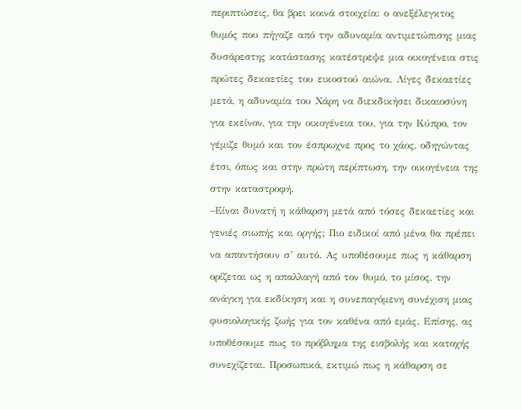περιπτώσεις, θα βρει κοινά στοιχεία: ο ανεξέλεγκτος θυμός που πήγαζε από την αδυναμία αντιμετώπισης μιας δυσάρεστης κατάστασης κατέστρεψε μια οικογένεια στις πρώτες δεκαετίες του εικοστού αιώνα. Λίγες δεκαετίες μετά, η αδυναμία του Χάρη να διεκδικήσει δικαιοσύνη για εκείνον, για την οικογένεια του, για την Κύπρο, τον γέμιζε θυμό και τον έσπρωχνε προς το χάος, οδηγώντας έτσι, όπως και στην πρώτη περίπτωση, την οικογένεια της στην καταστροφή.
–Είναι δυνατή η κάθαρση μετά από τόσες δεκαετίες και γενιές σιωπής και οργής; Πιο ειδικοί από μένα θα πρέπει να απαντήσουν σ’ αυτό. Ας υποθέσουμε πως η κάθαρση ορίζεται ως η απαλλαγή από τον θυμό, το μίσος, την ανάγκη για εκδίκηση και η συνεπαγόμενη συνέχιση μιας φυσιολογικής ζωής για τον καθένα από εμάς. Επίσης, ας υποθέσουμε πως το πρόβλημα της εισβολής και κατοχής συνεχίζεται. Προσωπικά, εκτιμώ πως η κάθαρση σε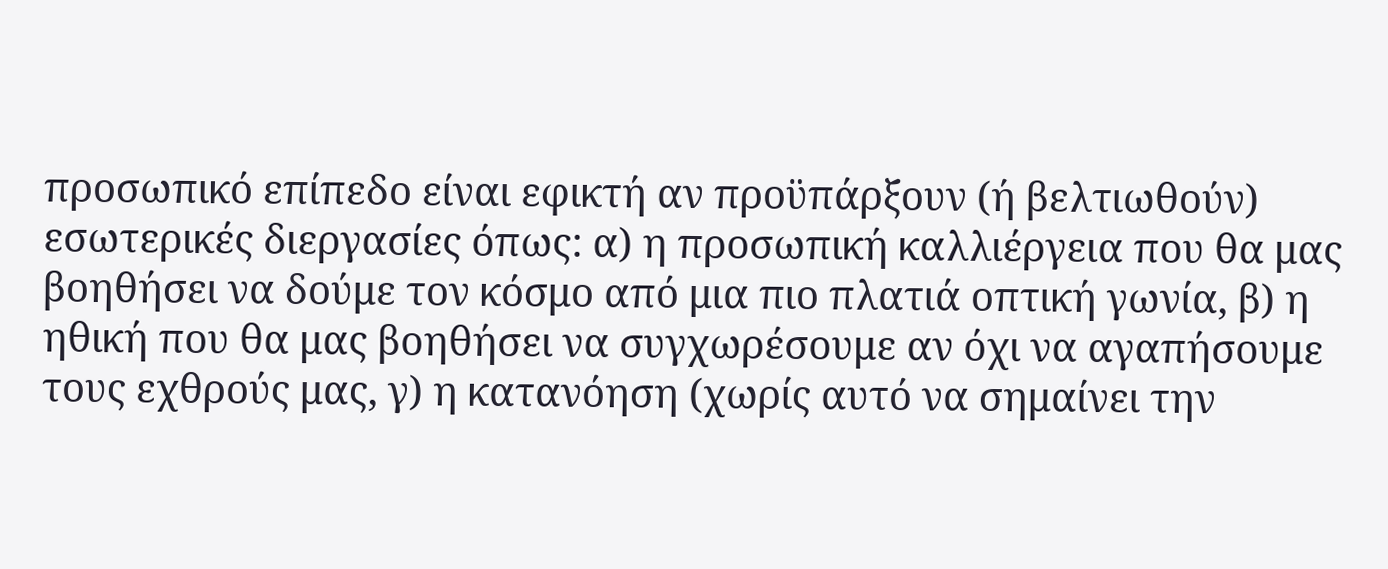προσωπικό επίπεδο είναι εφικτή αν προϋπάρξουν (ή βελτιωθούν) εσωτερικές διεργασίες όπως: α) η προσωπική καλλιέργεια που θα μας βοηθήσει να δούμε τον κόσμο από μια πιο πλατιά οπτική γωνία, β) η ηθική που θα μας βοηθήσει να συγχωρέσουμε αν όχι να αγαπήσουμε τους εχθρούς μας, γ) η κατανόηση (χωρίς αυτό να σημαίνει την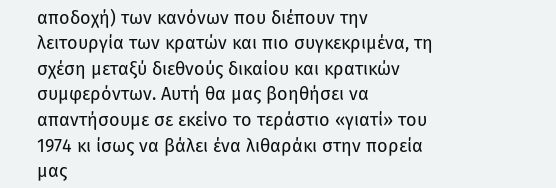αποδοχή) των κανόνων που διέπουν την λειτουργία των κρατών και πιο συγκεκριμένα, τη σχέση μεταξύ διεθνούς δικαίου και κρατικών συμφερόντων. Αυτή θα μας βοηθήσει να απαντήσουμε σε εκείνο το τεράστιο «γιατί» του 1974 κι ίσως να βάλει ένα λιθαράκι στην πορεία μας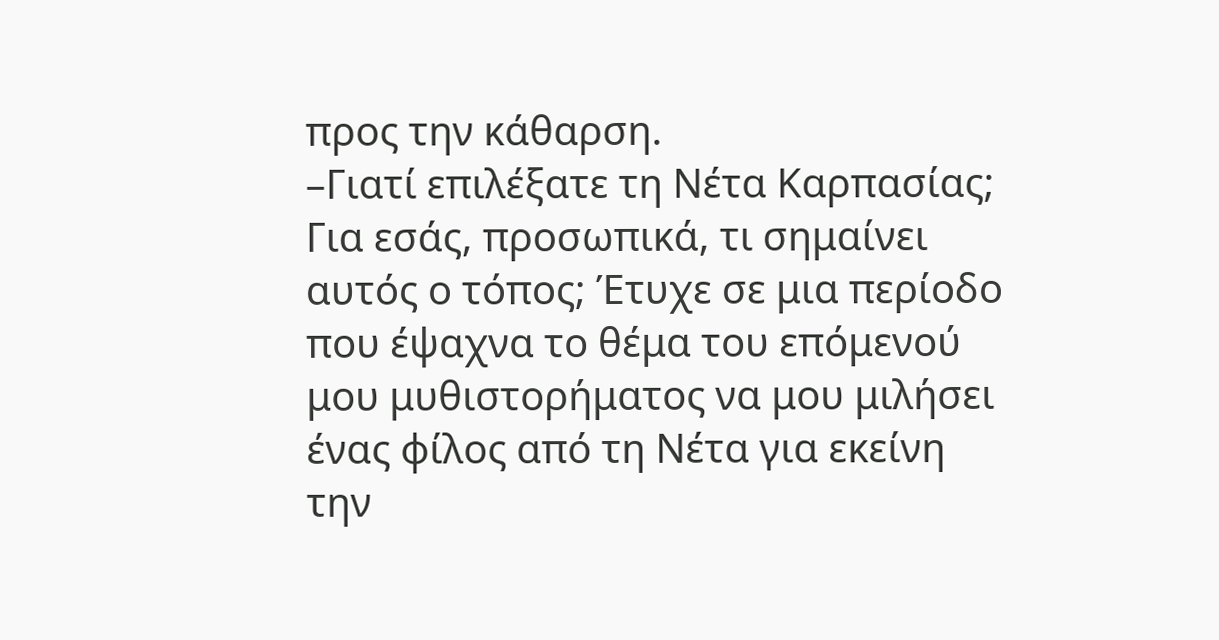προς την κάθαρση.
–Γιατί επιλέξατε τη Νέτα Καρπασίας; Για εσάς, προσωπικά, τι σημαίνει αυτός ο τόπος; Έτυχε σε μια περίοδο που έψαχνα το θέμα του επόμενού μου μυθιστορήματος να μου μιλήσει ένας φίλος από τη Νέτα για εκείνη την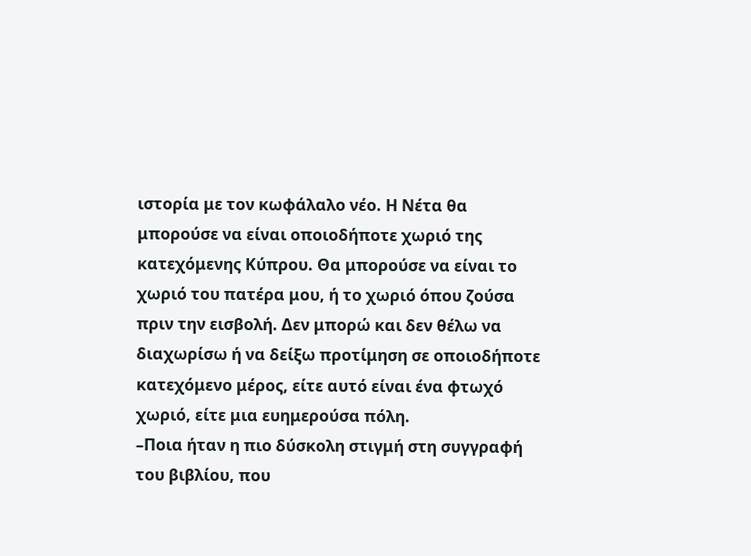ιστορία με τον κωφάλαλο νέο. Η Νέτα θα μπορούσε να είναι οποιοδήποτε χωριό της κατεχόμενης Κύπρου. Θα μπορούσε να είναι το χωριό του πατέρα μου, ή το χωριό όπου ζούσα πριν την εισβολή. Δεν μπορώ και δεν θέλω να διαχωρίσω ή να δείξω προτίμηση σε οποιοδήποτε κατεχόμενο μέρος, είτε αυτό είναι ένα φτωχό χωριό, είτε μια ευημερούσα πόλη.
–Ποια ήταν η πιο δύσκολη στιγμή στη συγγραφή του βιβλίου, που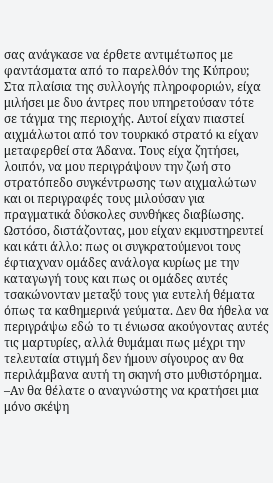σας ανάγκασε να έρθετε αντιμέτωπος με φαντάσματα από το παρελθόν της Κύπρου; Στα πλαίσια της συλλογής πληροφοριών, είχα μιλήσει με δυο άντρες που υπηρετούσαν τότε σε τάγμα της περιοχής. Αυτοί είχαν πιαστεί αιχμάλωτοι από τον τουρκικό στρατό κι είχαν μεταφερθεί στα Άδανα. Τους είχα ζητήσει, λοιπόν, να μου περιγράψουν την ζωή στο στρατόπεδο συγκέντρωσης των αιχμαλώτων και οι περιγραφές τους μιλούσαν για πραγματικά δύσκολες συνθήκες διαβίωσης. Ωστόσο, διστάζοντας, μου είχαν εκμυστηρευτεί και κάτι άλλο: πως οι συγκρατούμενοι τους έφτιαχναν ομάδες ανάλογα κυρίως με την καταγωγή τους και πως οι ομάδες αυτές τσακώνονταν μεταξύ τους για ευτελή θέματα όπως τα καθημερινά γεύματα. Δεν θα ήθελα να περιγράψω εδώ το τι ένιωσα ακούγοντας αυτές τις μαρτυρίες, αλλά θυμάμαι πως μέχρι την τελευταία στιγμή δεν ήμουν σίγουρος αν θα περιλάμβανα αυτή τη σκηνή στο μυθιστόρημα.
–Αν θα θέλατε ο αναγνώστης να κρατήσει μια μόνο σκέψη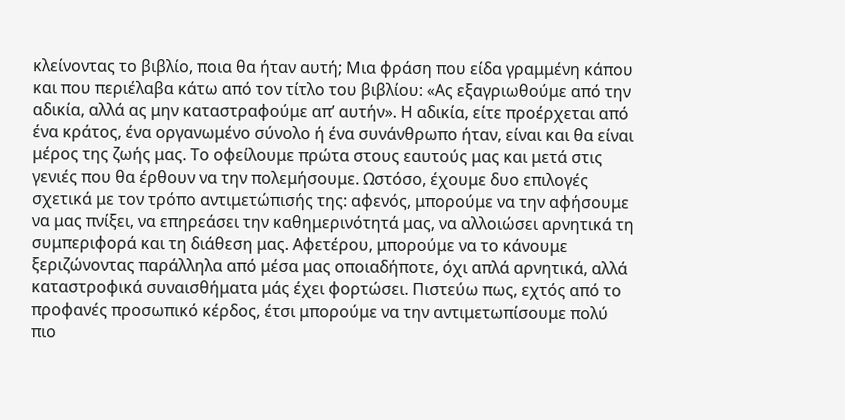κλείνοντας το βιβλίο, ποια θα ήταν αυτή; Μια φράση που είδα γραμμένη κάπου και που περιέλαβα κάτω από τον τίτλο του βιβλίου: «Ας εξαγριωθούμε από την αδικία, αλλά ας μην καταστραφούμε απ’ αυτήν». Η αδικία, είτε προέρχεται από ένα κράτος, ένα οργανωμένο σύνολο ή ένα συνάνθρωπο ήταν, είναι και θα είναι μέρος της ζωής μας. Το οφείλουμε πρώτα στους εαυτούς μας και μετά στις γενιές που θα έρθουν να την πολεμήσουμε. Ωστόσο, έχουμε δυο επιλογές σχετικά με τον τρόπο αντιμετώπισής της: αφενός, μπορούμε να την αφήσουμε να μας πνίξει, να επηρεάσει την καθημερινότητά μας, να αλλοιώσει αρνητικά τη συμπεριφορά και τη διάθεση μας. Αφετέρου, μπορούμε να το κάνουμε ξεριζώνοντας παράλληλα από μέσα μας οποιαδήποτε, όχι απλά αρνητικά, αλλά καταστροφικά συναισθήματα μάς έχει φορτώσει. Πιστεύω πως, εχτός από το προφανές προσωπικό κέρδος, έτσι μπορούμε να την αντιμετωπίσουμε πολύ πιο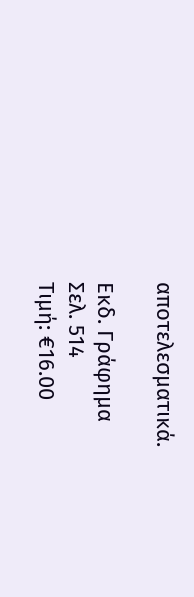αποτελεσματικά.

Εκδ. Γράφημα
Σελ. 514
Τιμή: €16.00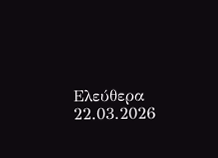Ελεύθερα 22.03.2026